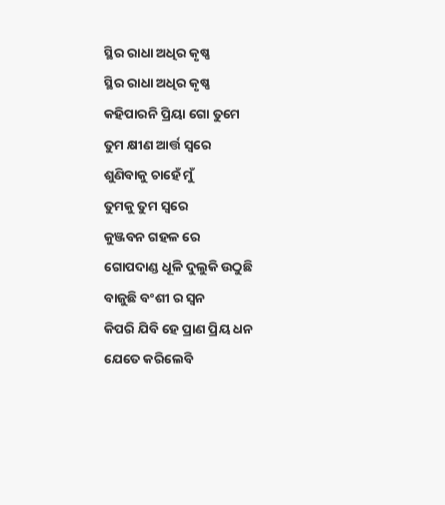ସ୍ଥିର ରାଧା ଅଧିର କୃଷ୍ଣ
ସ୍ଥିର ରାଧା ଅଧିର କୃଷ୍ଣ
କହିପାରନି ପ୍ରିୟା ଗୋ ତୁମେ
ତୁମ କ୍ଷୀଣ ଆର୍ତ୍ତ ସ୍ୱରେ
ଶୁଣିବାକୁ ଚାହେଁ ମୁଁ
ତୁମକୁ ତୁମ ସ୍ୱରେ
କୁଞ୍ଜବନ ଗହଳ ରେ
ଗୋପଦାଣ୍ଡ ଧୂଳି ଦୁଲୁକି ଉଠୁଛି
ବାଜୁଛି ବଂଶୀ ର ସ୍ଵନ
କିପରି ଯିବି ହେ ପ୍ରାଣ ପ୍ରିୟ ଧନ
ଯେତେ କରିଲେବି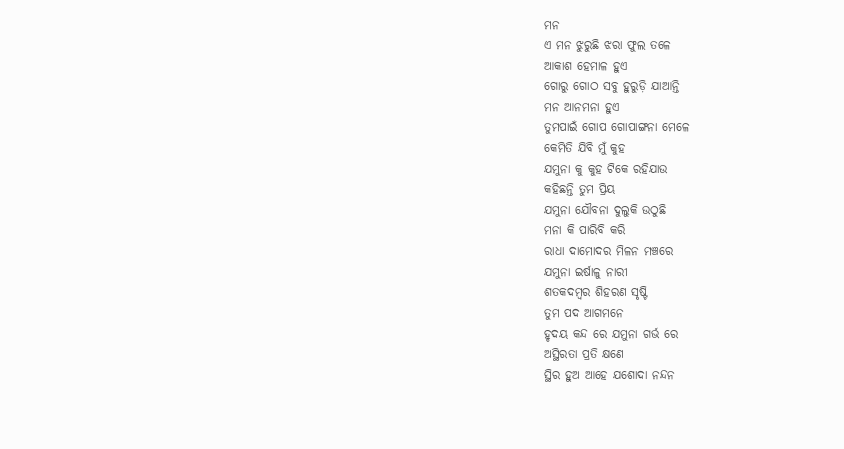ମନ
ଏ ମନ ଝୁରୁଛି ଝରା ଫୁଲ ତଳେ
ଆକାଶ ହେମାଳ ହୁଏ
ଗୋରୁ ଗୋଠ ସବୁ ହୁରୁଡ଼ି ଯାଆନ୍ତି
ମନ ଆନମନା ହୁଏ
ତୁମପାଇଁ ଗୋପ ଗୋପାଙ୍ଗନା ମେଳେ
କେମିତି ଯିବି ମୁଁ କୁହ
ଯମୁନା କୁ କୁହ ଟିକେ ରହିଯାଉ
କହିଛନ୍ତି ତୁମ ପ୍ରିୟ
ଯମୁନା ଯୌବନା ଦୁଲୁକି ଉଠୁଛି
ମନା କି ପାରିବି କରି
ରାଧା ଦାମୋଦର ମିଳନ ମଞ୍ଚରେ
ଯମୁନା ଇର୍ଷାଳୁ ନାରୀ
ଶତକଦମ୍ବର ଶିହରଣ ସୃଷ୍ଟି
ତୁମ ପଦ ଆଗମନେ
ହୃଦୟ କନ୍ଦ ରେ ଯମୁନା ଗର୍ଭ ରେ
ଅସ୍ଥିରତା ପ୍ରତି କ୍ଷଣେ
ସ୍ଥିର ହୁଅ ଆହେ ଯଶୋଦା ନନ୍ଦନ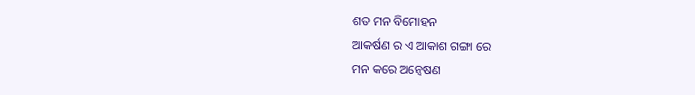ଶତ ମନ ବିମୋହନ
ଆକର୍ଷଣ ର ଏ ଆକାଶ ଗଙ୍ଗା ରେ
ମନ କରେ ଅନ୍ୱେଷଣ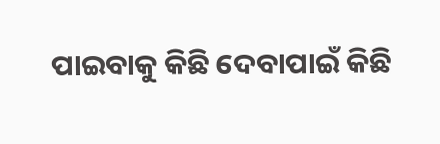ପାଇବାକୁ କିଛି ଦେବାପାଇଁ କିଛି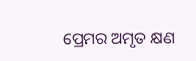ପ୍ରେମର ଅମୃତ କ୍ଷଣ